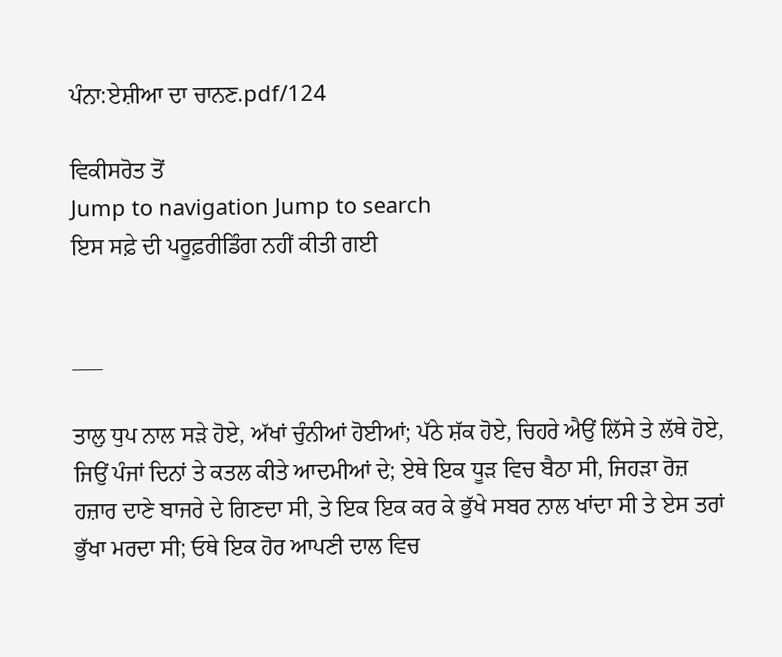ਪੰਨਾ:ਏਸ਼ੀਆ ਦਾ ਚਾਨਣ.pdf/124

ਵਿਕੀਸਰੋਤ ਤੋਂ
Jump to navigation Jump to search
ਇਸ ਸਫ਼ੇ ਦੀ ਪਰੂਫ਼ਰੀਡਿੰਗ ਨਹੀਂ ਕੀਤੀ ਗਈ


___

ਤਾਲੁ ਧੁਪ ਨਾਲ ਸੜੇ ਹੋਏ, ਅੱਖਾਂ ਚੁੰਨੀਆਂ ਹੋਈਆਂ; ਪੱਠੇ ਸ਼ੱਕ ਹੋਏ, ਚਿਹਰੇ ਐਉਂ ਲਿੱਸੇ ਤੇ ਲੱਥੇ ਹੋਏ, ਜਿਉਂ ਪੰਜਾਂ ਦਿਨਾਂ ਤੇ ਕਤਲ ਕੀਤੇ ਆਦਮੀਆਂ ਦੇ; ਏਥੇ ਇਕ ਧੂੜ ਵਿਚ ਬੈਠਾ ਸੀ, ਜਿਹੜਾ ਰੋਜ਼ ਹਜ਼ਾਰ ਦਾਣੇ ਬਾਜਰੇ ਦੇ ਗਿਣਦਾ ਸੀ, ਤੇ ਇਕ ਇਕ ਕਰ ਕੇ ਭੁੱਖੇ ਸਬਰ ਨਾਲ ਖਾਂਦਾ ਸੀ ਤੇ ਏਸ ਤਰਾਂ ਭੁੱਖਾ ਮਰਦਾ ਸੀ; ਓਥੇ ਇਕ ਹੋਰ ਆਪਣੀ ਦਾਲ ਵਿਚ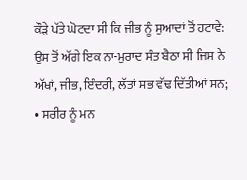ਕੌੜੇ ਪੱਤੇ ਘੋਟਦਾ ਸੀ ਕਿ ਜੀਭ ਨੂੰ ਸੁਆਦਾਂ ਤੋਂ ਹਟਾਵੇ: ਉਸ ਤੋਂ ਅੱਗੇ ਇਕ ਨਾ-ਮੁਰਾਦ ਸੰਤ ਬੈਠਾ ਸੀ ਜਿਸ ਨੇ ਅੱਖਾਂ, ਜੀਭ, ਇੰਦਰੀ, ਲੱਤਾਂ ਸਭ ਵੱਢ ਦਿੱਤੀਆਂ ਸਨ; • ਸਰੀਰ ਨੂੰ ਮਨ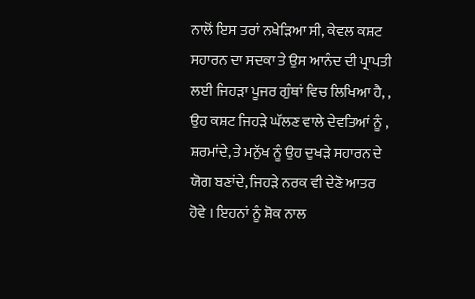ਨਾਲੋਂ ਇਸ ਤਰਾਂ ਨਖੇੜਿਆ ਸੀ, ਕੇਵਲ ਕਸ਼ਟ ਸਹਾਰਨ ਦਾ ਸਦਕਾ ਤੇ ਉਸ ਆਨੰਦ ਦੀ ਪ੍ਰਾਪਤੀ ਲਈ ਜਿਹੜਾ ਪੂਜਰ ਗੁੰਥਾਂ ਵਿਚ ਲਿਖਿਆ ਹੈ, , ਉਹ ਕਸ਼ਟ ਜਿਹੜੇ ਘੱਲਣ ਵਾਲੇ ਦੇਵਤਿਆਂ ਨੂੰ , ਸ਼ਰਮਾਂਦੇ, ਤੇ ਮਨੁੱਖ ਨੂੰ ਉਹ ਦੁਖੜੇ ਸਹਾਰਨ ਦੇ ਯੋਗ ਬਣਾਂਦੇ, ਜਿਹੜੇ ਨਰਕ ਵੀ ਦੇਣੋ ਆਤਰ ਹੋਵੇ । ਇਹਨਾਂ ਨੂੰ ਸ਼ੋਕ ਨਾਲ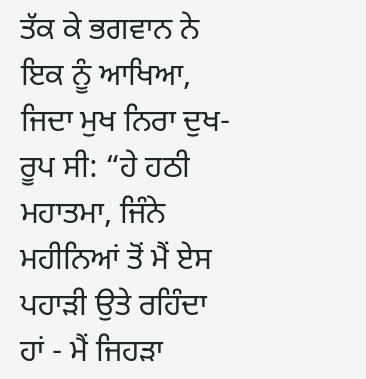ਤੱਕ ਕੇ ਭਗਵਾਨ ਨੇ ਇਕ ਨੂੰ ਆਖਿਆ, ਜਿਦਾ ਮੁਖ ਨਿਰਾ ਦੁਖ-ਰੂਪ ਸੀ: “ਹੇ ਹਠੀ ਮਹਾਤਮਾ, ਜਿੰਨੇ ਮਹੀਨਿਆਂ ਤੋਂ ਮੈਂ ਏਸ ਪਹਾੜੀ ਉਤੇ ਰਹਿੰਦਾ ਹਾਂ - ਮੈਂ ਜਿਹੜਾ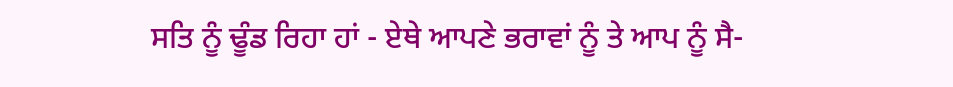ਸਤਿ ਨੂੰ ਢੂੰਡ ਰਿਹਾ ਹਾਂ - ਏਥੇ ਆਪਣੇ ਭਰਾਵਾਂ ਨੂੰ ਤੇ ਆਪ ਨੂੰ ਸੈ-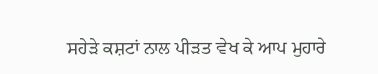ਸਹੇੜੇ ਕਸ਼ਟਾਂ ਨਾਲ ਪੀੜਤ ਵੇਖ ਕੇ ਆਪ ਮੁਹਾਰੇ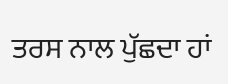ਤਰਸ ਨਾਲ ਪੁੱਛਦਾ ਹਾਂ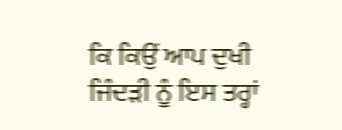ਕਿ ਕਿਉਂ ਆਪ ਦੁਖੀ ਜਿੰਦੜੀ ਨੂੰ ਇਸ ਤਰ੍ਹਾਂ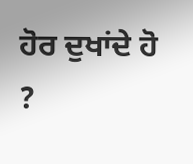ਹੋਰ ਦੁਖਾਂਦੇ ਹੋ ?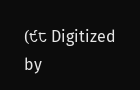(੯੮ Digitized by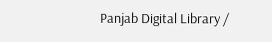Panjab Digital Library /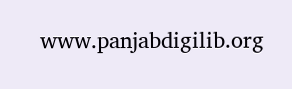www.panjabdigilib.org